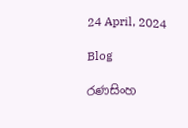24 April, 2024

Blog

රණසිංහ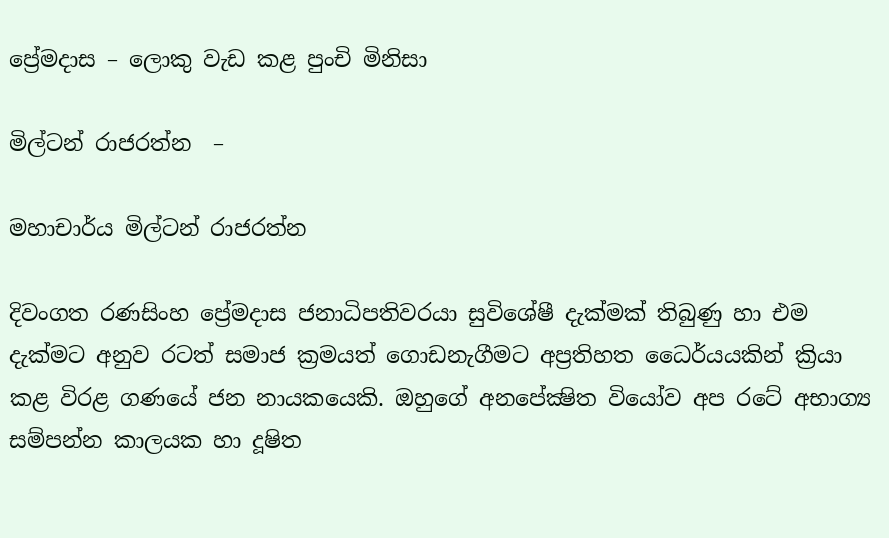ප්‍රේමදාස – ලොකු වැඩ කළ පුංචි මිනිසා

මිල්ටන් රාජරත්න  –

මහාචාර්ය මිල්ටන් රාජරත්න

දිවංගත රණසිංහ ප්‍රේමදාස ජනාධිපතිවරයා සුවිශේෂී දැක්මක් තිබුණු හා එම දැක්මට අනුව රටත් සමාජ ක්‍රමයත් ගොඩනැගීමට අප්‍රතිහත ධෛර්යයකින් ක්‍රියා කළ විරළ ගණයේ ජන නායකයෙකි. ඔහුගේ අනපේක්‍ෂිත වියෝව අප රටේ අභාග්‍ය සම්පන්න කාලයක හා දූෂිත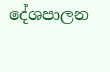දේශපාලන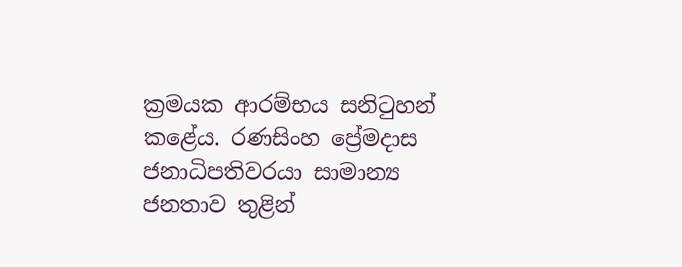ක්‍රමයක ආරම්භය සනිටුහන් කළේය. රණසිංහ ප්‍රේමදාස ජනාධිපතිවරයා සාමාන්‍ය ජනතාව තුළින්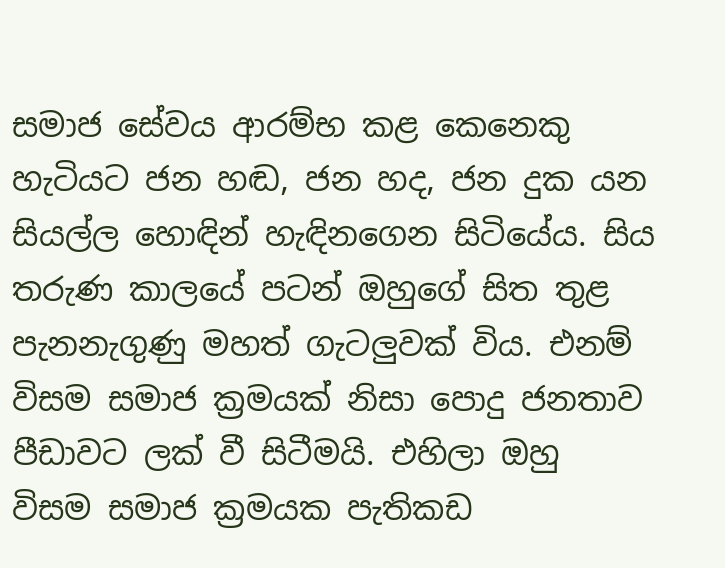සමාජ සේවය ආරම්භ කළ කෙනෙකු හැටියට ජන හඬ, ජන හද, ජන දුක යන සියල්ල හොඳින් හැඳිනගෙන සිටියේය. සිය තරුණ කාලයේ පටන් ඔහුගේ සිත තුළ පැනනැගුණු මහත් ගැටලුවක් විය. එනම් විසම සමාජ ක්‍රමයක් නිසා පොදු ජනතාව පීඩාවට ලක් වී සිටීමයි. එහිලා ඔහු විසම සමාජ ක්‍රමයක පැතිකඩ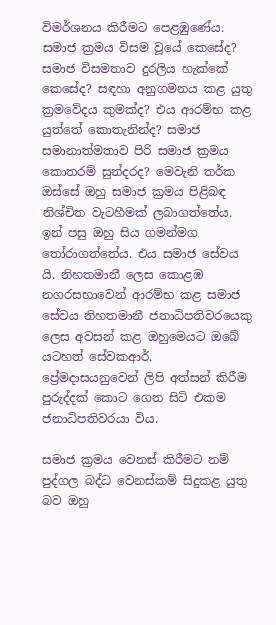විමර්ශනය කිරීමට පෙළඹුණේය. සමාජ ක්‍රමය විසම වූයේ කෙසේද? සමාජ විසමතාව දුරලිය හැක්කේ කෙසේද? සඳහා අනුගමනය කළ යුතු ක්‍රමවේදය කුමක්ද? එය ආරම්භ කළ යුත්තේ කොතැනින්ද? සමාජ සමානාත්මතාව පිරි සමාජ ක්‍රමය කොතරම් සුන්දරද? මෙවැනි තර්ක ඔස්සේ ඔහු සමාජ ක්‍රමය පිළිබඳ නිශ්චිත වැටහීමක් ලබාගත්තේය. ඉන් පසු ඔහු සිය ගමන්මග තෝරාගත්තේය. එය සමාජ සේවය යි. නිහතමානී ලෙස කොළඹ නගරසභාවෙන් ආරම්භ කළ සමාජ සේවය නිහතමානී ජනාධිපතිවරයෙකු ලෙස අවසන් කළ ඔහුමෙයට ඔබේ යටහත් සේවකආර්. ප්‍රේමදාසයනුවෙන් ලිපි අත්සන් කිරීම පුරුද්දක් කොට ගෙන සිටි එකම ජනාධිපතිවරයා විය.

සමාජ ක්‍රමය වෙනස් කිරීමට නම් පුද්ගල බද්ධ වෙනස්කම් සිදුකළ යුතු බව ඔහු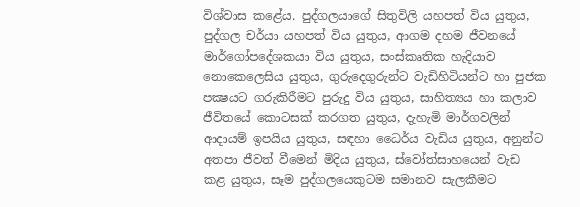විශ්වාස කළේය. පුද්ගලයාගේ සිතුවිලි යහපත් විය යුතුය, පුද්ගල චර්යා යහපත් විය යුතුය, ආගම දහම ජීවනයේ මාර්ගෝපදේශකයා විය යුතුය, සංස්කෘතික හැදියාව නොකෙලෙසිය යුතුය, ගුරුදෙගුරුන්ට වැඩිහිටියන්ට හා පුජක පක්‍ෂයට ගරුකිරීමට පුරුදු විය යුතුය, සාහිත්‍යය හා කලාව ජීවිතයේ කොටසක් කරගත යුතුය, දැහැමි මාර්ගවලින් ආදායම් ඉපයිය යුතුය, සඳහා ධෛර්ය වැඩිය යුතුය, අනුන්ට අතපා ජීවත් වීමෙන් මිදිය යුතුය, ස්වෝත්සාහයෙන් වැඩ කළ යුතුය, සෑම පුද්ගලයෙකුටම සමානව සැලකීමට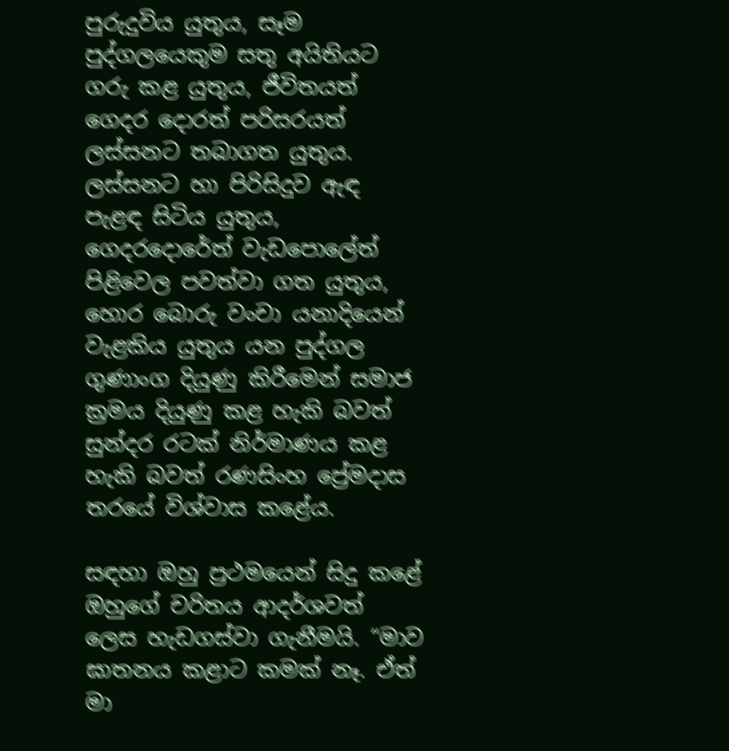පුරුදුවිය යුතුය, සෑම පුද්ගලයෙකුම සතු අයිතියට ගරු කළ යුතුය, ජීවිතයත් ගෙදර දොරත් පරිසරයත් ලස්සනට තබාගත යුතුය. ලස්සනට හා පිරිසිදුව ඇඳ පැළඳ සිටිය යුතුය, ගෙදරදොරේත් වැඩපොලේත් පිළිවෙල පවත්වා ගත යුතුය, හොර බොරු වංචා යනාදියෙන් වැළකිය යුතුය යන පුද්ගල ගුණාංග දියුණු කිරීමෙන් සමාජ ක්‍රමය දියුණු කළ හැකි බවත් සුන්දර රටක් නිර්මාණය කළ හැකි බවත් රණසිංහ ප්‍රේමදාස තරයේ විශ්වාස කළේය.

සඳහා ඔහු ප්‍රථමයෙන් සිදු කළේ ඔහුගේ චරිතය ආදර්ශවත් ලෙස හැඩගස්වා ගැනීමයි. “මාව ඝාතනය කළාට කමක් නෑ. ඒත් මා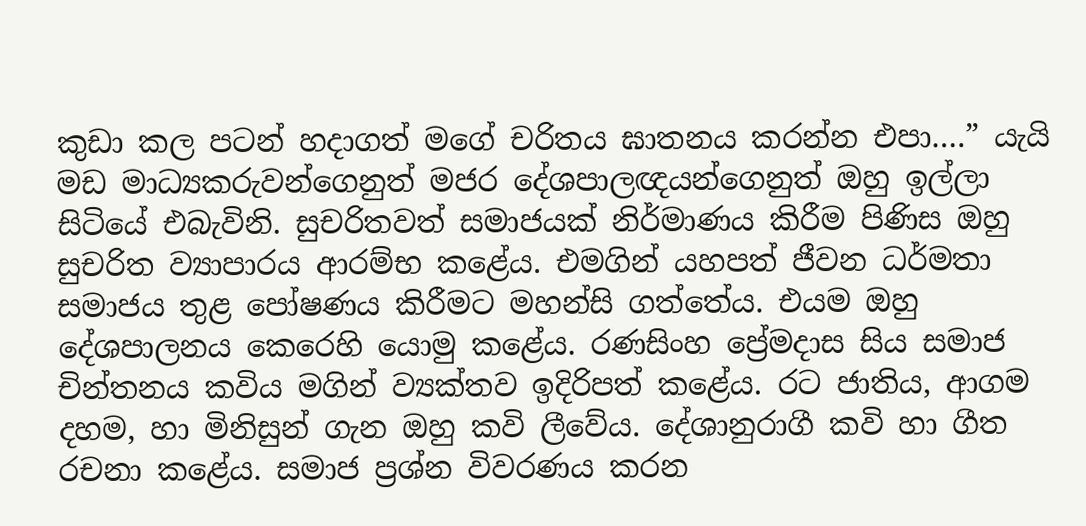කුඩා කල පටන් හදාගත් මගේ චරිතය ඝාතනය කරන්න එපා….” යැයි මඩ මාධ්‍යකරුවන්ගෙනුත් මජර දේශපාලඥයන්ගෙනුත් ඔහු ඉල්ලා සිටියේ එබැවිනි. සුචරිතවත් සමාජයක් නිර්මාණය කිරීම පිණිස ඔහු සුචරිත ව්‍යාපාරය ආරම්භ කළේය. එමගින් යහපත් ජීවන ධර්මතා සමාජය තුළ පෝෂණය කිරීමට මහන්සි ගත්තේය. එයම ඔහු දේශපාලනය කෙරෙහි යොමු කළේය. රණසිංහ ප්‍රේමදාස සිය සමාජ චින්තනය කවිය මගින් ව්‍යක්තව ඉදිරිපත් කළේය. රට ජාතිය, ආගම දහම, හා මිනිසුන් ගැන ඔහු කවි ලීවේය. දේශානුරාගී කවි හා ගීත රචනා කළේය. සමාජ ප්‍රශ්න විවරණය කරන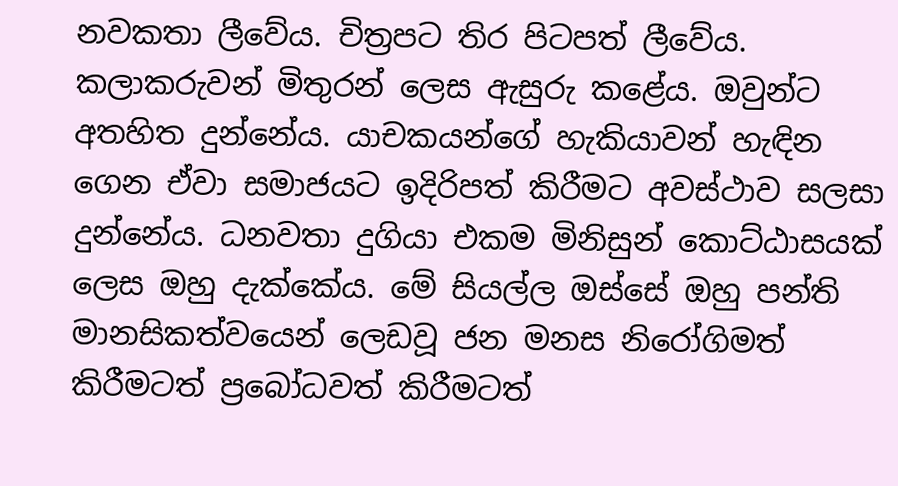නවකතා ලීවේය. චිත්‍රපට තිර පිටපත් ලීවේය. කලාකරුවන් මිතුරන් ලෙස ඇසුරු කළේය. ඔවුන්ට අතහිත දුන්නේය. යාචකයන්ගේ හැකියාවන් හැඳින ගෙන ඒවා සමාජයට ඉදිරිපත් කිරීමට අවස්ථාව සලසා දුන්නේය. ධනවතා දුගියා එකම මිනිසුන් කොට්ඨාසයක් ලෙස ඔහු දැක්කේය. මේ සියල්ල ඔස්සේ ඔහු පන්ති මානසිකත්වයෙන් ලෙඩවූ ජන මනස නිරෝගිමත් කිරීමටත් ප්‍රබෝධවත් කිරීමටත්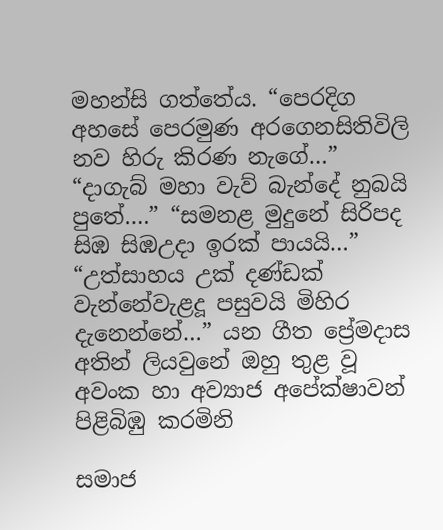මහන්සි ගත්තේය. “පෙරදිග අහසේ පෙරමුණ අරගෙනසිතිවිලි නව හිරු කිරණ නැගේ…” “දාගැබ් මහා වැව් බැන්දේ නුබයි පුතේ….” “සමනළ මුදුනේ සිරිපද සිඹ සිඹඋදා ඉරක් පායයි…” “උත්සාහය උක් දණ්ඩක් වැන්නේවැළදූ පසුවයි මිහිර දැනෙන්නේ…” යන ගීත ප්‍රේමදාස අතින් ලියවුනේ ඔහු තුළ වූ අවංක හා අව්‍යාජ අපේක්ෂාවන් පිළිබිඹු කරමිනි

සමාජ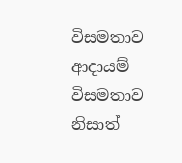විසමතාව ආදායම් විසමතාව නිසාත්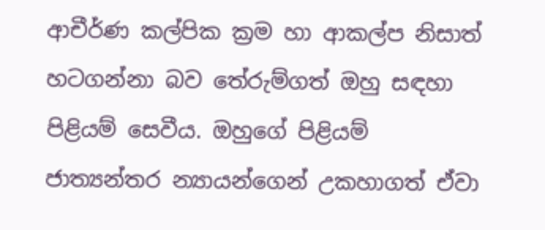ආචීර්ණ කල්පික ක්‍රම හා ආකල්ප නිසාත් හටගන්නා බව තේරුම්ගත් ඔහු සඳහා පිළියම් සෙවීය. ඔහුගේ පිළියම් ජාත්‍යන්තර න්‍යායන්ගෙන් උකහාගත් ඒවා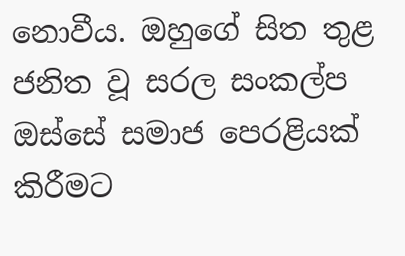නොවීය. ඔහුගේ සිත තුළ ජනිත වූ සරල සංකල්ප ඔස්සේ සමාජ පෙරළියක් කිරීමට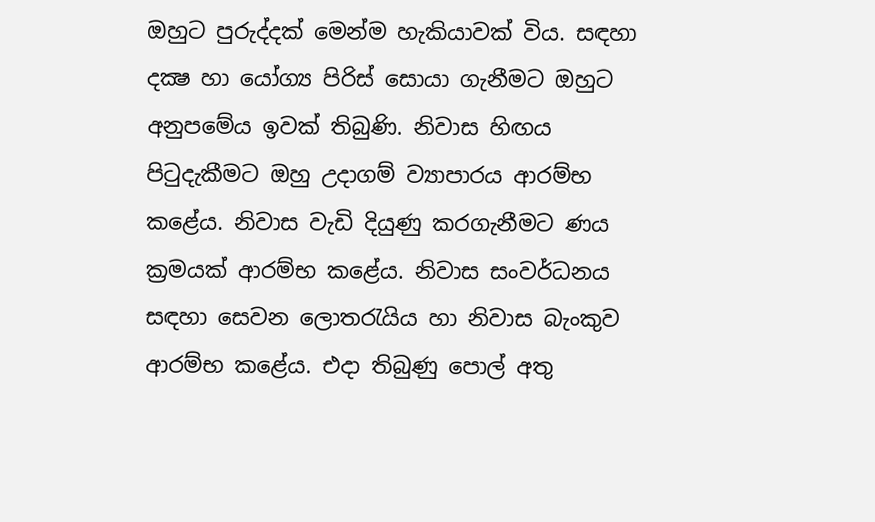ඔහුට පුරුද්දක් මෙන්ම හැකියාවක් විය. සඳහා දක්‍ෂ හා යෝග්‍ය පිරිස් සොයා ගැනීමට ඔහුට අනුපමේය ඉවක් තිබුණි. නිවාස හිඟය පිටුදැකීමට ඔහු උදාගම් ව්‍යාපාරය ආරම්භ කළේය. නිවාස වැඩි දියුණු කරගැනීමට ණය ක්‍රමයක් ආරම්භ කළේය. නිවාස සංවර්ධනය සඳහා සෙවන ලොතරැයිය හා නිවාස බැංකුව ආරම්භ කළේය. එදා තිබුණු පොල් අතු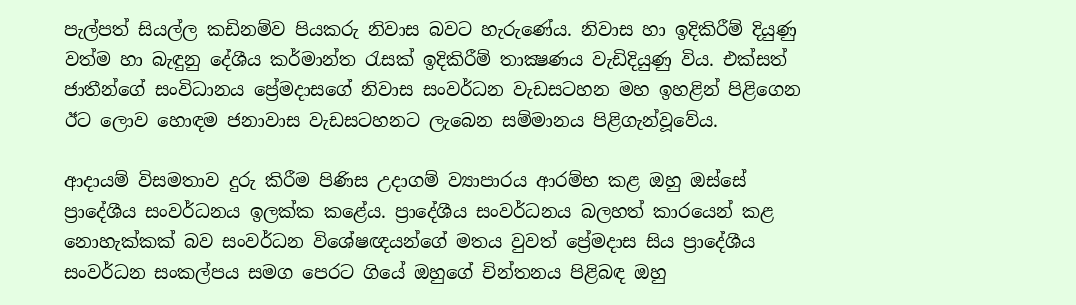පැල්පත් සියල්ල කඩිනම්ව පියකරු නිවාස බවට හැරුණේය. නිවාස හා ඉදිකිරීම් දියුණු වත්ම හා බැඳුනු දේශීය කර්මාන්ත රැසක් ඉදිකිරීම් තාක්‍ෂණය වැඩිදියුණු විය. එක්සත් ජාතීන්ගේ සංවිධානය ප්‍රේමදාසගේ නිවාස සංවර්ධන වැඩසටහන මහ ඉහළින් පිළිගෙන ඊට ලොව හොඳම ජනාවාස වැඩසටහනට ලැබෙන සම්මානය පිළිගැන්වූවේය.

ආදායම් විසමතාව දුරු කිරීම පිණිස උදාගම් ව්‍යාපාරය ආරම්භ කළ ඔහු ඔස්සේ ප්‍රාදේශීය සංවර්ධනය ඉලක්ක කළේය. ප්‍රාදේශීය සංවර්ධනය බලහත් කාරයෙන් කළ නොහැක්කක් බව සංවර්ධන විශේෂඥයන්ගේ මතය වුවත් ප්‍රේමදාස සිය ප්‍රාදේශීය සංවර්ධන සංකල්පය සමග පෙරට ගියේ ඔහුගේ චින්තනය පිළිබඳ ඔහු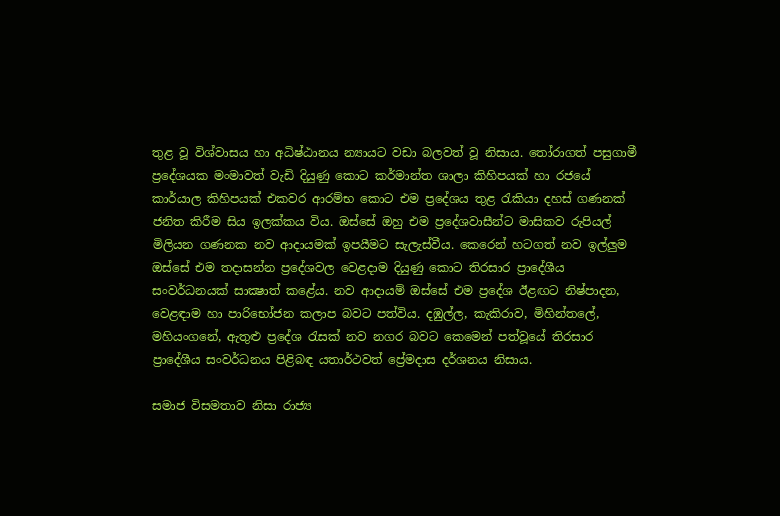තුළ වූ විශ්වාසය හා අධිෂ්ඨානය න්‍යායට වඩා බලවත් වූ නිසාය. තෝරාගත් පසුගාමී ප්‍රදේශයක මංමාවත් වැඩි දියුණු කොට කර්මාන්ත ශාලා කිහිපයක් හා රජයේ කාර්යාල කිහිපයක් එකවර ආරම්භ කොට එම ප්‍රදේශය තුළ රැකියා දහස් ගණනක් ජනිත කිරීම සිය ඉලක්කය විය. ඔස්සේ ඔහු එම ප්‍රදේශවාසීන්ට මාසිකව රුපියල් මිලියන ගණනක නව ආදායමක් ඉපයීමට සැලැස්වීය. කෙරෙන් හටගත් නව ඉල්ලුම ඔස්සේ එම තදාසන්න ප්‍රදේශවල වෙළදාම දියුණු කොට තිරසාර ප්‍රාදේශීය සංවර්ධනයක් සාක්‍ෂාත් කළේය. නව ආදායම් ඔස්සේ එම ප්‍රදේශ ඊළඟට නිෂ්පාදන, වෙළඳාම හා පාරිභෝජන කලාප බවට පත්විය. දඹුල්ල, කැකිරාව, මිහින්තලේ, මහියංගනේ, ඇතුළු ප්‍රදේශ රැසක් නව නගර බවට කෙමෙන් පත්වූයේ තිරසාර ප්‍රාදේශීය සංවර්ධනය පිළිබඳ යතාර්ථවත් ප්‍රේමදාස දර්ශනය නිසාය.

සමාජ විසමතාව නිසා රාජ්‍ය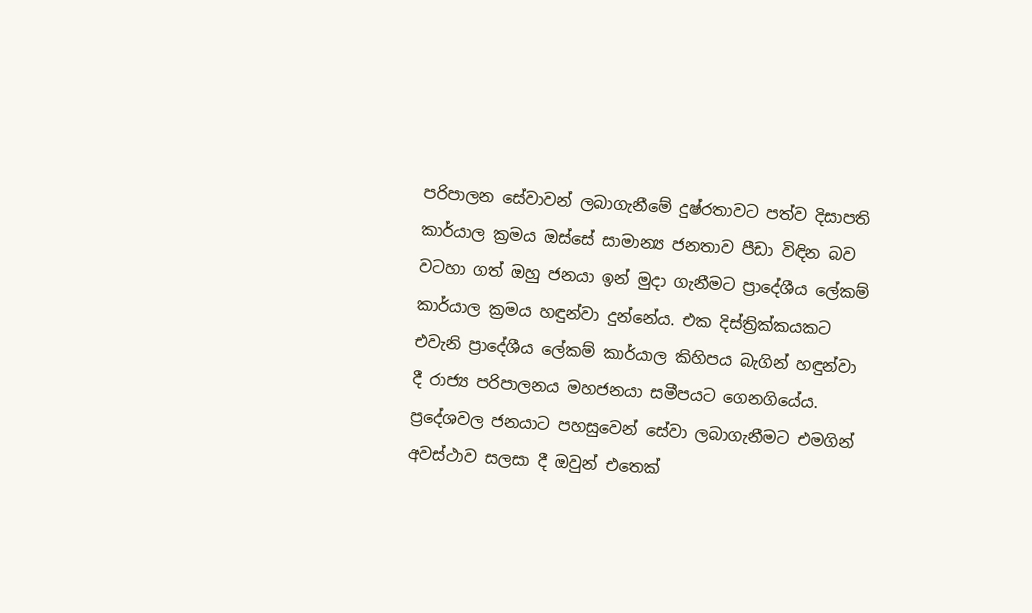පරිපාලන සේවාවන් ලබාගැනීමේ දුෂ්රතාවට පත්ව දිසාපති කාර්යාල ක්‍රමය ඔස්සේ සාමාන්‍ය ජනතාව පීඩා විඳින බව වටහා ගත් ඔහු ජනයා ඉන් මුදා ගැනීමට ප්‍රාදේශීය ලේකම් කාර්යාල ක්‍රමය හඳුන්වා දුන්නේය. එක දිස්ත්‍රික්කයකට එවැනි ප්‍රාදේශීය ලේකම් කාර්යාල කිහිපය බැගින් හඳුන්වා දී රාජ්‍ය පරිපාලනය මහජනයා සමීපයට ගෙනගියේය. ප්‍රදේශවල ජනයාට පහසුවෙන් සේවා ලබාගැනීමට එමගින් අවස්ථාව සලසා දී ඔවුන් එතෙක්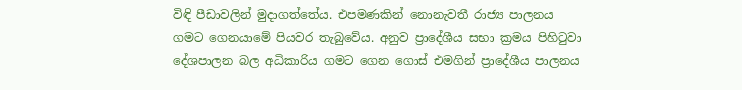විඳි පීඩාවලින් මුදාගත්තේය. එපමණකින් නොනැවතී රාජ්‍ය පාලනය ගමට ගෙනයාමේ පියවර තැබුවේය. අනුව ප්‍රාදේශීය සභා ක්‍රමය පිහිටුවා දේශපාලන බල අධිකාරිය ගමට ගෙන ගොස් එමගින් ප්‍රාදේශීය පාලනය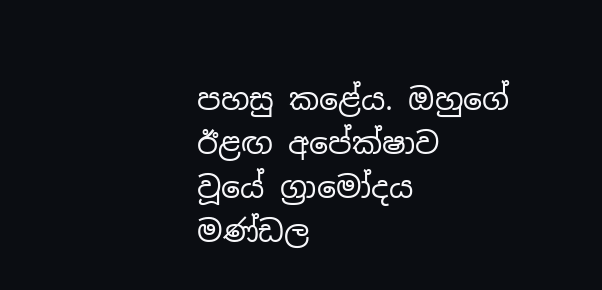පහසු කළේය. ඔහුගේ ඊළඟ අපේක්ෂාව වූයේ ග්‍රාමෝදය මණ්ඩල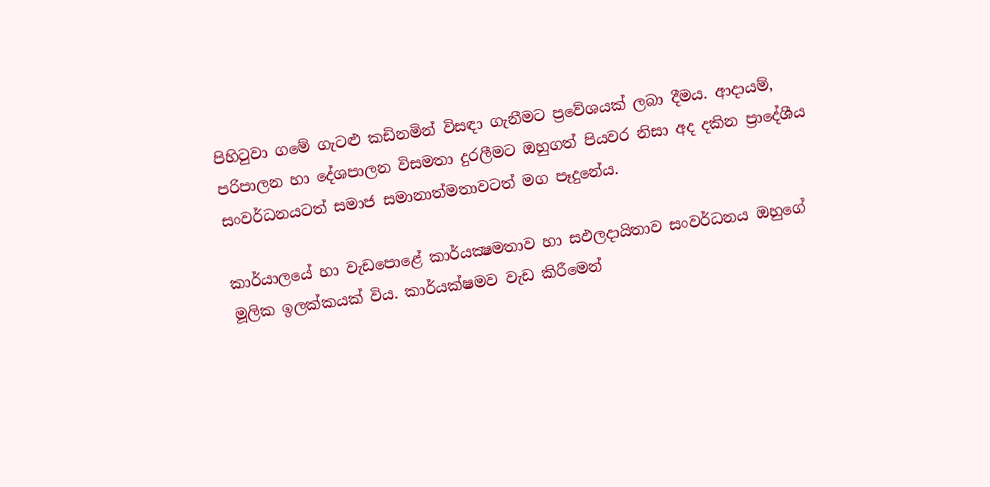පිහිටුවා ගමේ ගැටළු කඩිනමින් විසඳා ගැනීමට ප්‍රවේශයක් ලබා දීමය. ආදායම්, පරිපාලන හා දේශපාලන විසමතා දුරලීමට ඔහුගත් පියවර නිසා අද දකින ප්‍රාදේශීය සංවර්ධනයටත් සමාජ සමානාත්මතාවටත් මග පෑදුනේය.

කාර්යාලයේ හා වැඩපොළේ කාර්යක්‍ෂමතාව හා සඵලදායිතාව සංවර්ධනය ඔහුගේ මූලික ඉලක්කයක් විය. කාර්යක්ෂමව වැඩ කිරීමෙන්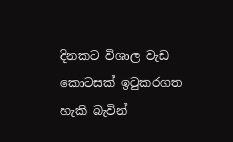දිනකට විශාල වැඩ කොටසක් ඉටුකරගත හැකි බැවින්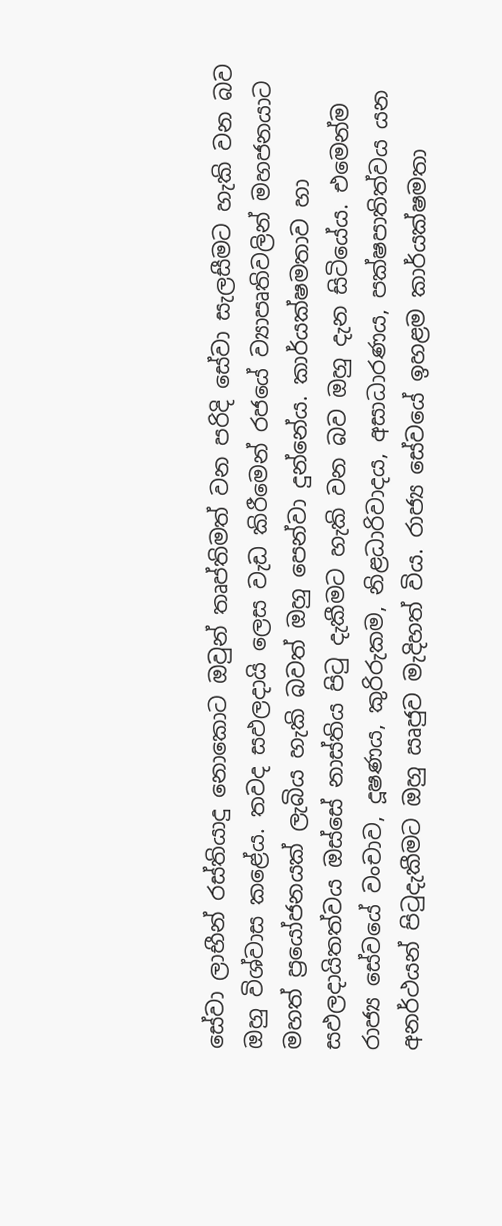සේවා ලාභීන් රස්තියාදු නොකොට ඔවුන් තෘප්තිමත් වන පරිදි සේවා සැලසීමට හැකි වන බව ඔහු විශ්වාස කළේය. තවද සඵලදායි ලෙස වැඩ කිරීමෙන් රජයේ ව්‍යාපෘතිවලින් මහජනයාට මහත් ප්‍රයෝජනයක් ලැබිය හැකි බවත් ඔහු පෙන්වා දුන්නේය. කාර්යක්ෂමතාව හා සඵලදායිතත්වය ඔස්සේ නාස්තිය පිටු දැකීමට හැකි වන බව ඔහු දැන සිටියේය. එමෙන්ම රාජ්‍ය සේවයේ වංචාව, දූෂණය, කුරිරුකම, නිළධාරිවාදය, අසාධාරණය, පක්ෂපාතිත්වය යන අනර්ථයන් පිටුදැකීමට ඔහු ඍජුව මැදිහත් විය. රාජ්‍ය සේවයේ ඉහළම කාර්යක්ෂමතා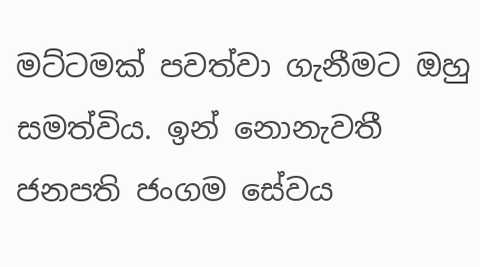මට්ටමක් පවත්වා ගැනීමට ඔහු සමත්විය. ඉන් නොනැවතී ජනපති ජංගම සේවය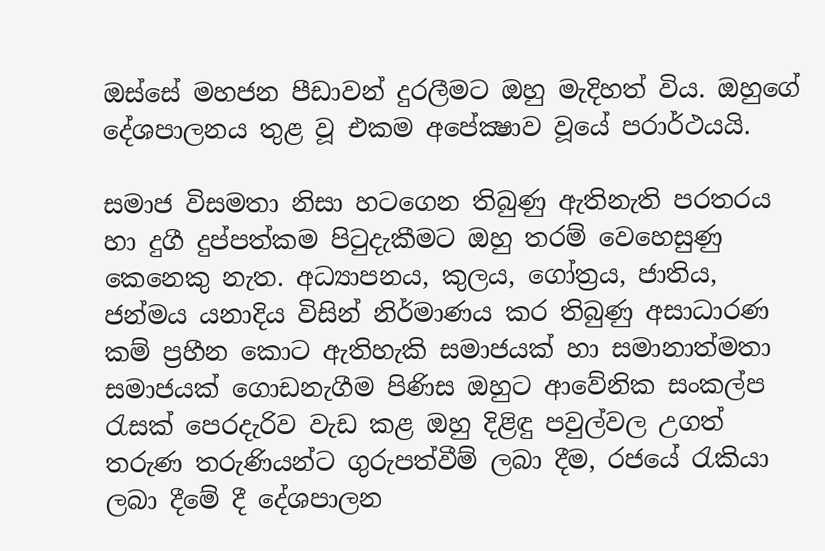ඔස්සේ මහජන පීඩාවන් දුරලීමට ඔහු මැදිහත් විය. ඔහුගේ දේශපාලනය තුළ වූ එකම අපේක්‍ෂාව වූයේ පරාර්ථයයි.

සමාජ විසමතා නිසා හටගෙන තිබුණු ඇතිනැති පරතරය හා දුගී දුප්පත්කම පිටුදැකීමට ඔහු තරම් වෙහෙසුණු කෙනෙකු නැත. අධ්‍යාපනය, කුලය, ගෝත්‍රය, ජාතිය, ජන්මය යනාදිය විසින් නිර්මාණය කර තිබුණු අසාධාරණ කම් ප්‍රහීන කොට ඇතිහැකි සමාජයක් හා සමානාත්මතා සමාජයක් ගොඩනැගීම පිණිස ඔහුට ආවේනික සංකල්ප රැසක් පෙරදැරිව වැඩ කළ ඔහු දිළිඳු පවුල්වල උගත් තරුණ තරුණියන්ට ගුරුපත්වීම් ලබා දීම, රජයේ රැකියා ලබා දීමේ දී දේශපාලන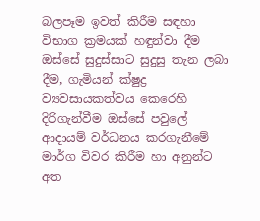බලපෑම ඉවත් කිරීම සඳහා විභාග ක්‍රමයක් හඳුන්වා දීම ඔස්සේ සුදුස්සාට සුදුසු තැන ලබා දීම, ගැමියන් ක්ෂුද්‍ර ව්‍යවසායකත්වය කෙරෙහි දිරිගැන්වීම ඔස්සේ පවුලේ ආදායම් වර්ධනය කරගැනීමේ මාර්ග විවර කිරීම හා අනුන්ට අත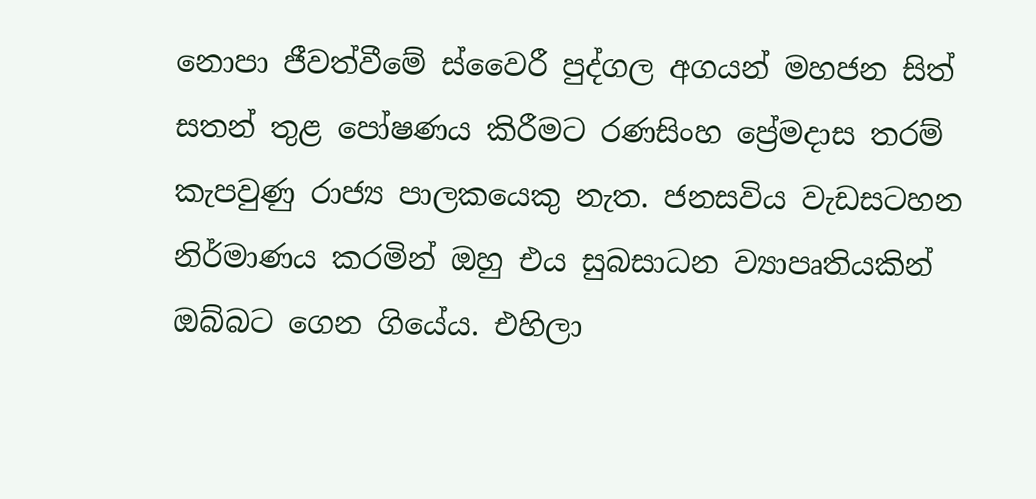නොපා ජීවත්වීමේ ස්වෛරී පුද්ගල අගයන් මහජන සිත් සතන් තුළ පෝෂණය කිරීමට රණසිංහ ප්‍රේමදාස තරම් කැපවුණු රාජ්‍ය පාලකයෙකු නැත. ජනසවිය වැඩසටහන නිර්මාණය කරමින් ඔහු එය සුබසාධන ව්‍යාපෘතියකින් ඔබ්බට ගෙන ගියේය. එහිලා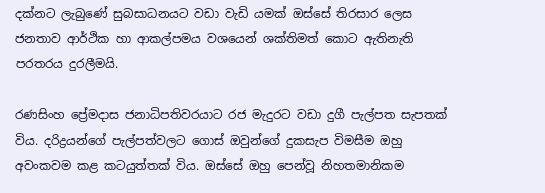දක්නට ලැබුණේ සුබසාධනයට වඩා වැඩි යමක් ඔස්සේ තිරසාර ලෙස ජනතාව ආර්ථික හා ආකල්පමය වශයෙන් ශක්තිමත් කොට ඇතිනැති පරතරය දුරලීමයි.

රණසිංහ ප්‍රේමදාස ජනාධිපතිවරයාට රජ මැදුරට වඩා දුගී පැල්පත සැපතක් විය. දරිද්‍රයන්ගේ පැල්පත්වලට ගොස් ඔවුන්ගේ දුකසැප විමසීම ඔහු අවංකවම කළ කටයුත්තක් විය. ඔස්සේ ඔහු පෙන්වූ නිහතමානිකම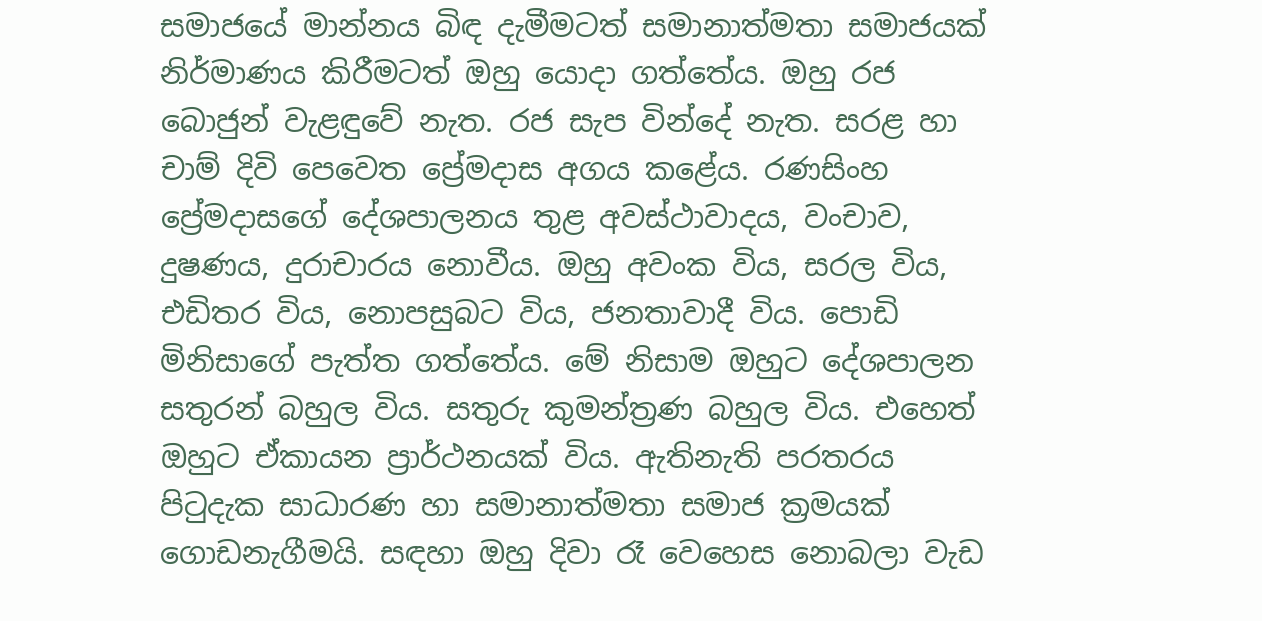සමාජයේ මාන්නය බිඳ දැමීමටත් සමානාත්මතා සමාජයක් නිර්මාණය කිරීමටත් ඔහු යොදා ගත්තේය. ඔහු රජ බොජුන් වැළඳුවේ නැත. රජ සැප වින්දේ නැත. සරළ හා චාම් දිවි පෙවෙත ප්‍රේමදාස අගය කළේය. රණසිංහ ප්‍රේමදාසගේ දේශපාලනය තුළ අවස්ථාවාදය, වංචාව, දුෂණය, දුරාචාරය නොවීය. ඔහු අවංක විය, සරල විය, එඩිතර විය, නොපසුබට විය, ජනතාවාදී විය. පොඩි මිනිසාගේ පැත්ත ගත්තේය. මේ නිසාම ඔහුට දේශපාලන සතුරන් බහුල විය. සතුරු කුමන්ත්‍රණ බහුල විය. එහෙත් ඔහුට ඒකායන ප්‍රාර්ථනයක් විය. ඇතිනැති පරතරය පිටුදැක සාධාරණ හා සමානාත්මතා සමාජ ක්‍රමයක් ගොඩනැගීමයි. සඳහා ඔහු දිවා රෑ වෙහෙස නොබලා වැඩ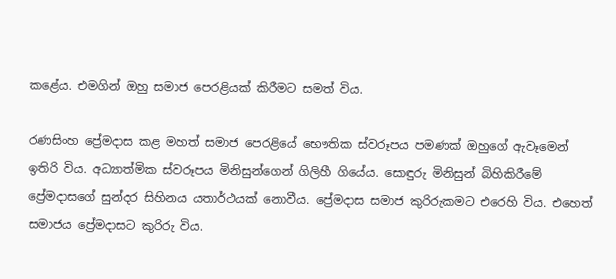කළේය. එමගින් ඔහු සමාජ පෙරළියක් කිරීමට සමත් විය.

රණසිංහ ප්‍රේමදාස කළ මහත් සමාජ පෙරළියේ භෞතික ස්වරූපය පමණක් ඔහුගේ ඇවෑමෙන් ඉතිරි විය. අධ්‍යාත්මික ස්වරූපය මිනිසුන්ගෙන් ගිලිහී ගියේය. සොඳුරු මිනිසුන් බිහිකිරීමේ ප්‍රේමදාසගේ සුන්දර සිහිනය යතාර්ථයක් නොවීය. ප්‍රේමදාස සමාජ කුරිරුකමට එරෙහි විය. එහෙත් සමාජය ප්‍රේමදාසට කුරිරු විය.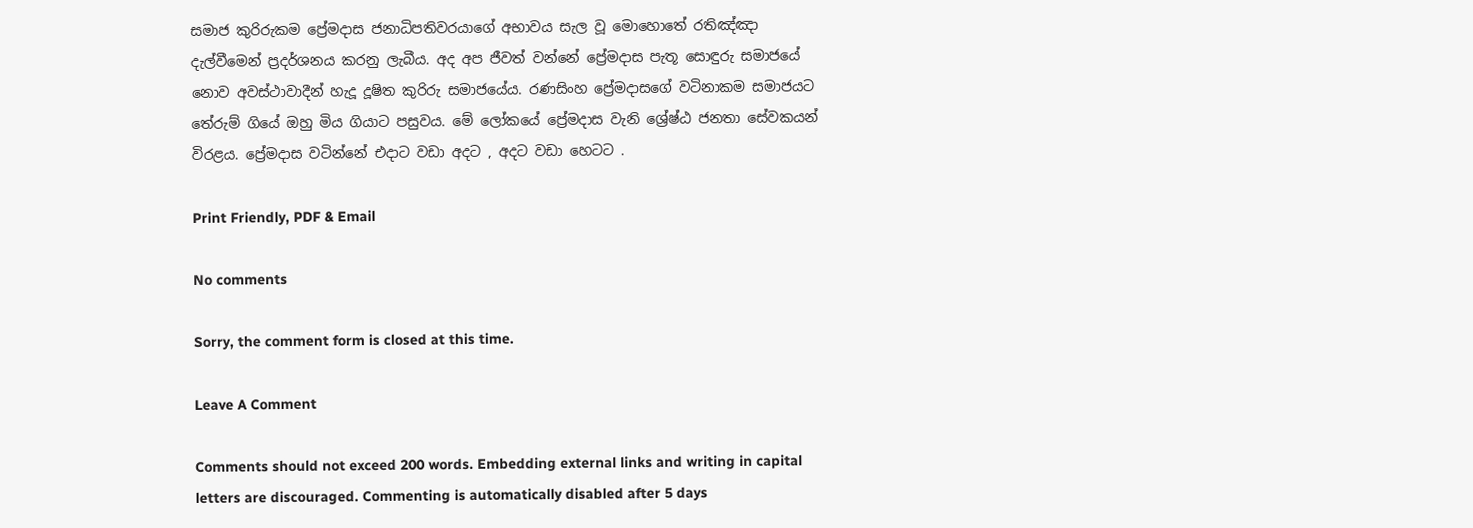සමාජ කුරිරුකම ප්‍රේමදාස ජනාධිපතිවරයාගේ අභාවය සැල වූ මොහොතේ රතිඤ්ඤා දැල්වීමෙන් ප්‍රදර්ශනය කරනු ලැබීය. අද අප ජීවත් වන්නේ ප්‍රේමදාස පැතූ සොඳුරු සමාජයේ නොව අවස්ථාවාදීන් හැදූ දූෂිත කුරිරු සමාජයේය. රණසිංහ ප්‍රේමදාසගේ වටිනාකම සමාජයට තේරුම් ගියේ ඔහු මිය ගියාට පසුවය. මේ ලෝකයේ ප්‍රේමදාස වැනි ශ්‍රේෂ්ඨ ජනතා සේවකයන් විරළය. ප්‍රේමදාස වටින්නේ එදාට වඩා අදට , අදට වඩා හෙටට .

Print Friendly, PDF & Email

No comments

Sorry, the comment form is closed at this time.

Leave A Comment

Comments should not exceed 200 words. Embedding external links and writing in capital letters are discouraged. Commenting is automatically disabled after 5 days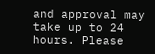and approval may take up to 24 hours. Please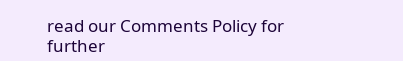read our Comments Policy for further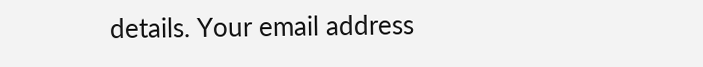details. Your email address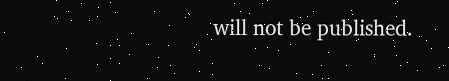will not be published.